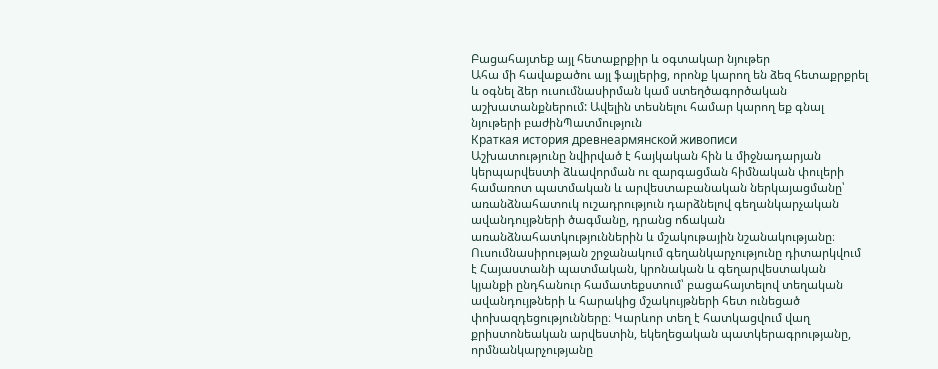Բացահայտեք այլ հետաքրքիր և օգտակար նյութեր
Ահա մի հավաքածու այլ ֆայլերից, որոնք կարող են ձեզ հետաքրքրել և օգնել ձեր ուսումնասիրման կամ ստեղծագործական աշխատանքներում: Ավելին տեսնելու համար կարող եք գնալ նյութերի բաժինՊատմություն
Краткая история древнеармянской живописи
Աշխատությունը նվիրված է հայկական հին և միջնադարյան կերպարվեստի ձևավորման ու զարգացման հիմնական փուլերի համառոտ պատմական և արվեստաբանական ներկայացմանը՝ առանձնահատուկ ուշադրություն դարձնելով գեղանկարչական ավանդույթների ծագմանը, դրանց ոճական առանձնահատկություններին և մշակութային նշանակությանը։ Ուսումնասիրության շրջանակում գեղանկարչությունը դիտարկվում է Հայաստանի պատմական, կրոնական և գեղարվեստական կյանքի ընդհանուր համատեքստում՝ բացահայտելով տեղական ավանդույթների և հարակից մշակույթների հետ ունեցած փոխազդեցությունները։ Կարևոր տեղ է հատկացվում վաղ քրիստոնեական արվեստին, եկեղեցական պատկերագրությանը, որմնանկարչությանը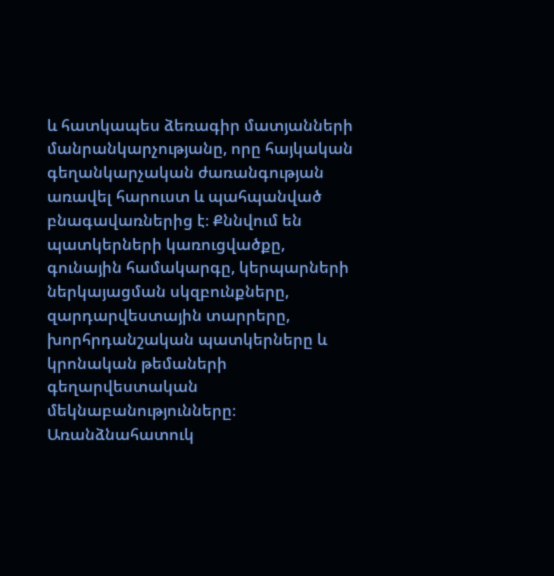և հատկապես ձեռագիր մատյանների մանրանկարչությանը, որը հայկական գեղանկարչական ժառանգության առավել հարուստ և պահպանված բնագավառներից է։ Քննվում են պատկերների կառուցվածքը, գունային համակարգը, կերպարների ներկայացման սկզբունքները, զարդարվեստային տարրերը, խորհրդանշական պատկերները և կրոնական թեմաների գեղարվեստական մեկնաբանությունները։ Առանձնահատուկ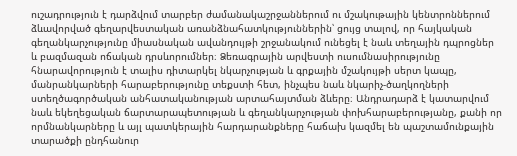ուշադրություն է դարձվում տարբեր ժամանակաշրջաններում ու մշակութային կենտրոններում ձևավորված գեղարվեստական առանձնահատկություններին՝ ցույց տալով, որ հայկական գեղանկարչությունը միասնական ավանդույթի շրջանակում ունեցել է նաև տեղային դպրոցներ և բազմազան ոճական դրսևորումներ։ Ձեռագրային արվեստի ուսումնասիրությունը հնարավորություն է տալիս դիտարկել նկարչության և գրքային մշակույթի սերտ կապը, մանրանկարների հարաբերությունը տեքստի հետ, ինչպես նաև նկարիչ-ծաղկողների ստեղծագործական անհատականության արտահայտման ձևերը։ Անդրադարձ է կատարվում նաև եկեղեցական ճարտարապետության և գեղանկարչության փոխհարաբերությանը, քանի որ որմնանկարները և այլ պատկերային հարդարանքները հաճախ կազմել են պաշտամունքային տարածքի ընդհանուր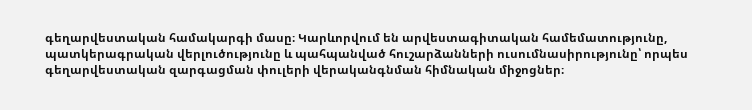գեղարվեստական համակարգի մասը։ Կարևորվում են արվեստագիտական համեմատությունը, պատկերագրական վերլուծությունը և պահպանված հուշարձանների ուսումնասիրությունը՝ որպես գեղարվեստական զարգացման փուլերի վերականգնման հիմնական միջոցներ։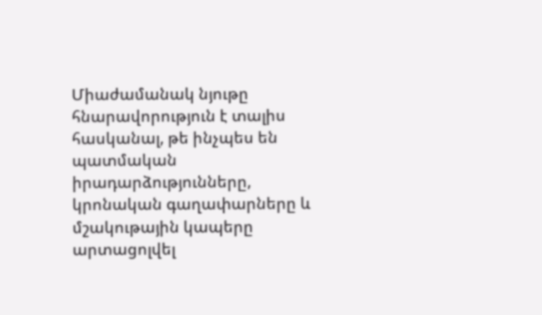Միաժամանակ նյութը հնարավորություն է տալիս հասկանալ, թե ինչպես են պատմական իրադարձությունները, կրոնական գաղափարները և մշակութային կապերը արտացոլվել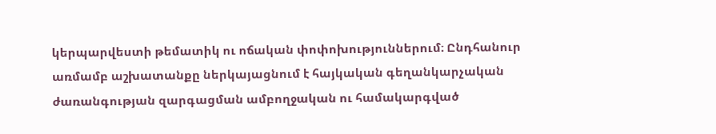կերպարվեստի թեմատիկ ու ոճական փոփոխություններում։ Ընդհանուր առմամբ աշխատանքը ներկայացնում է հայկական գեղանկարչական ժառանգության զարգացման ամբողջական ու համակարգված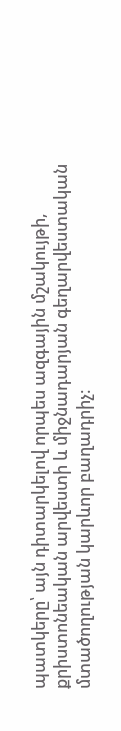պատկերը՝ այն դիտարկելով որպես ազգային մշակույթի, քրիստոնեական արվեստի և միջնադարյան գեղարվեստական մտածողության կարևոր բաղադրիչ։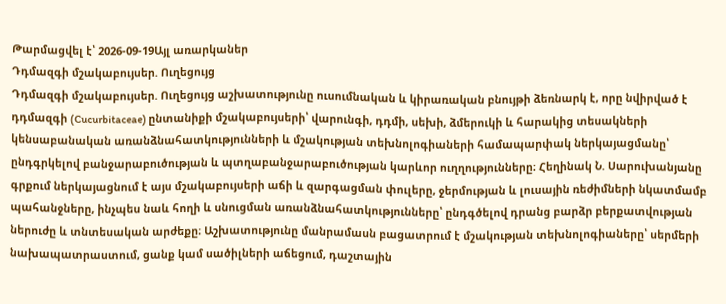Թարմացվել է՝ 2026-09-19Այլ առարկաներ
Դդմազգի մշակաբույսեր. Ուղեցույց
Դդմազգի մշակաբույսեր. Ուղեցույց աշխատությունը ուսումնական և կիրառական բնույթի ձեռնարկ է, որը նվիրված է դդմազգի (Cucurbitaceae) ընտանիքի մշակաբույսերի՝ վարունգի, դդմի, սեխի, ձմերուկի և հարակից տեսակների կենսաբանական առանձնահատկությունների և մշակության տեխնոլոգիաների համապարփակ ներկայացմանը՝ ընդգրկելով բանջարաբուծության և պտղաբանջարաբուծության կարևոր ուղղությունները։ Հեղինակ Ն. Սարուխանյանը գրքում ներկայացնում է այս մշակաբույսերի աճի և զարգացման փուլերը, ջերմության և լուսային ռեժիմների նկատմամբ պահանջները, ինչպես նաև հողի և սնուցման առանձնահատկությունները՝ ընդգծելով դրանց բարձր բերքատվության ներուժը և տնտեսական արժեքը։ Աշխատությունը մանրամասն բացատրում է մշակության տեխնոլոգիաները՝ սերմերի նախապատրաստում, ցանք կամ սածիլների աճեցում, դաշտային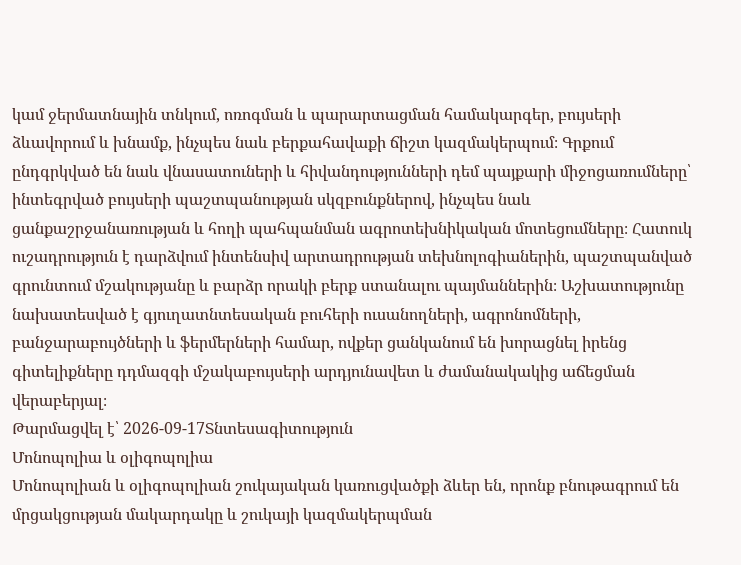կամ ջերմատնային տնկում, ոռոգման և պարարտացման համակարգեր, բույսերի ձևավորում և խնամք, ինչպես նաև բերքահավաքի ճիշտ կազմակերպում։ Գրքում ընդգրկված են նաև վնասատուների և հիվանդությունների դեմ պայքարի միջոցառումները՝ ինտեգրված բույսերի պաշտպանության սկզբունքներով, ինչպես նաև ցանքաշրջանառության և հողի պահպանման ագրոտեխնիկական մոտեցումները։ Հատուկ ուշադրություն է դարձվում ինտենսիվ արտադրության տեխնոլոգիաներին, պաշտպանված գրունտում մշակությանը և բարձր որակի բերք ստանալու պայմաններին։ Աշխատությունը նախատեսված է գյուղատնտեսական բուհերի ուսանողների, ագրոնոմների, բանջարաբույծների և ֆերմերների համար, ովքեր ցանկանում են խորացնել իրենց գիտելիքները դդմազգի մշակաբույսերի արդյունավետ և ժամանակակից աճեցման վերաբերյալ։
Թարմացվել է՝ 2026-09-17Տնտեսագիտություն
Մոնոպոլիա և օլիգոպոլիա
Մոնոպոլիան և օլիգոպոլիան շուկայական կառուցվածքի ձևեր են, որոնք բնութագրում են մրցակցության մակարդակը և շուկայի կազմակերպման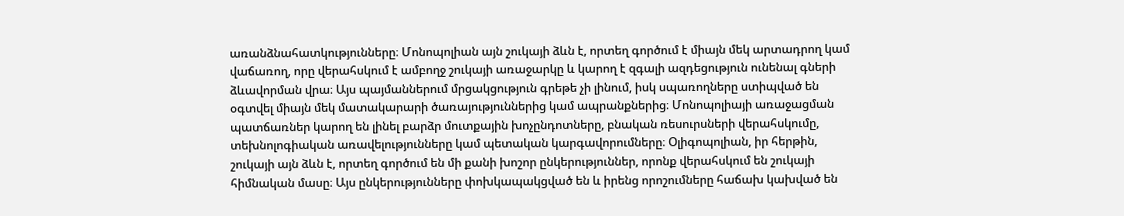առանձնահատկությունները։ Մոնոպոլիան այն շուկայի ձևն է, որտեղ գործում է միայն մեկ արտադրող կամ վաճառող, որը վերահսկում է ամբողջ շուկայի առաջարկը և կարող է զգալի ազդեցություն ունենալ գների ձևավորման վրա։ Այս պայմաններում մրցակցություն գրեթե չի լինում, իսկ սպառողները ստիպված են օգտվել միայն մեկ մատակարարի ծառայություններից կամ ապրանքներից։ Մոնոպոլիայի առաջացման պատճառներ կարող են լինել բարձր մուտքային խոչընդոտները, բնական ռեսուրսների վերահսկումը, տեխնոլոգիական առավելությունները կամ պետական կարգավորումները։ Օլիգոպոլիան, իր հերթին, շուկայի այն ձևն է, որտեղ գործում են մի քանի խոշոր ընկերություններ, որոնք վերահսկում են շուկայի հիմնական մասը։ Այս ընկերությունները փոխկապակցված են և իրենց որոշումները հաճախ կախված են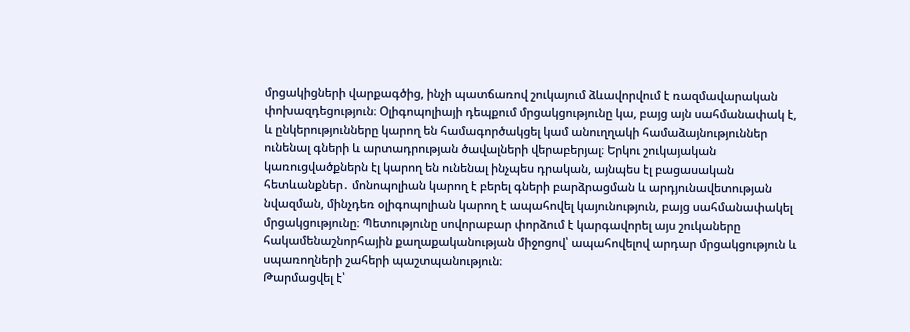մրցակիցների վարքագծից, ինչի պատճառով շուկայում ձևավորվում է ռազմավարական փոխազդեցություն։ Օլիգոպոլիայի դեպքում մրցակցությունը կա, բայց այն սահմանափակ է, և ընկերությունները կարող են համագործակցել կամ անուղղակի համաձայնություններ ունենալ գների և արտադրության ծավալների վերաբերյալ։ Երկու շուկայական կառուցվածքներն էլ կարող են ունենալ ինչպես դրական, այնպես էլ բացասական հետևանքներ․ մոնոպոլիան կարող է բերել գների բարձրացման և արդյունավետության նվազման, մինչդեռ օլիգոպոլիան կարող է ապահովել կայունություն, բայց սահմանափակել մրցակցությունը։ Պետությունը սովորաբար փորձում է կարգավորել այս շուկաները հակամենաշնորհային քաղաքականության միջոցով՝ ապահովելով արդար մրցակցություն և սպառողների շահերի պաշտպանություն։
Թարմացվել է՝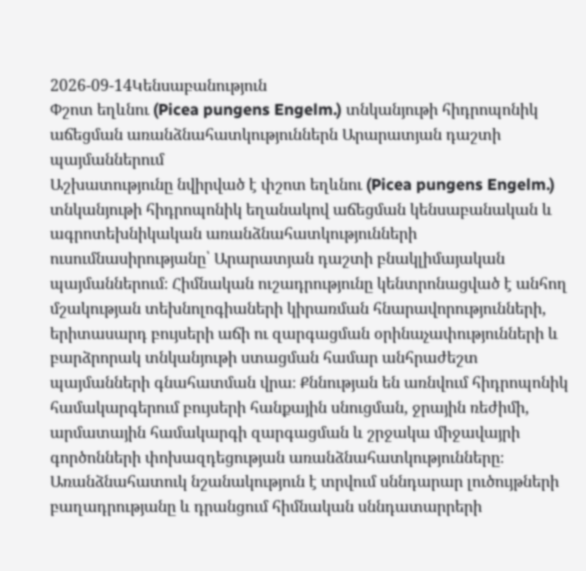2026-09-14Կենսաբանություն
Փշոտ եղևնու (Picea pungens Engelm.) տնկանյութի հիդրոպոնիկ աճեցման առանձնահատկություններն Արարատյան դաշտի պայմաններում
Աշխատությունը նվիրված է փշոտ եղևնու (Picea pungens Engelm.) տնկանյութի հիդրոպոնիկ եղանակով աճեցման կենսաբանական և ագրոտեխնիկական առանձնահատկությունների ուսումնասիրությանը՝ Արարատյան դաշտի բնակլիմայական պայմաններում։ Հիմնական ուշադրությունը կենտրոնացված է անհող մշակության տեխնոլոգիաների կիրառման հնարավորությունների, երիտասարդ բույսերի աճի ու զարգացման օրինաչափությունների և բարձրորակ տնկանյութի ստացման համար անհրաժեշտ պայմանների գնահատման վրա։ Քննության են առնվում հիդրոպոնիկ համակարգերում բույսերի հանքային սնուցման, ջրային ռեժիմի, արմատային համակարգի զարգացման և շրջակա միջավայրի գործոնների փոխազդեցության առանձնահատկությունները։ Առանձնահատուկ նշանակություն է տրվում սննդարար լուծույթների բաղադրությանը և դրանցում հիմնական սննդատարրերի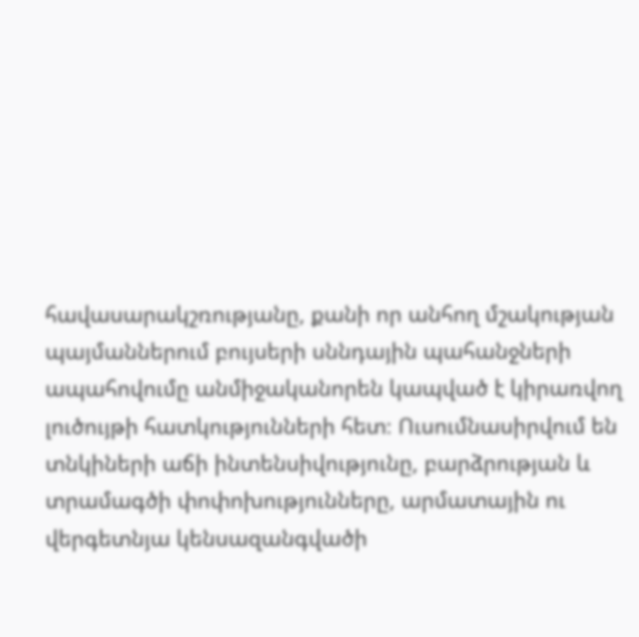հավասարակշռությանը, քանի որ անհող մշակության պայմաններում բույսերի սննդային պահանջների ապահովումը անմիջականորեն կապված է կիրառվող լուծույթի հատկությունների հետ։ Ուսումնասիրվում են տնկիների աճի ինտենսիվությունը, բարձրության և տրամագծի փոփոխությունները, արմատային ու վերգետնյա կենսազանգվածի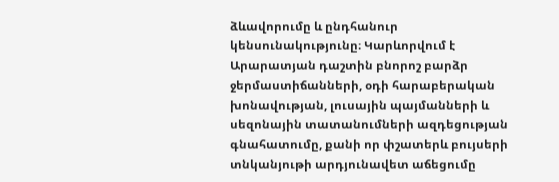ձևավորումը և ընդհանուր կենսունակությունը։ Կարևորվում է Արարատյան դաշտին բնորոշ բարձր ջերմաստիճանների, օդի հարաբերական խոնավության, լուսային պայմանների և սեզոնային տատանումների ազդեցության գնահատումը, քանի որ փշատերև բույսերի տնկանյութի արդյունավետ աճեցումը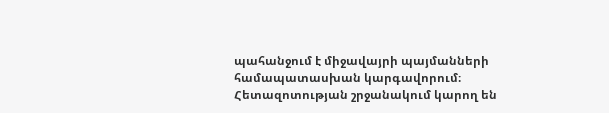պահանջում է միջավայրի պայմանների համապատասխան կարգավորում։ Հետազոտության շրջանակում կարող են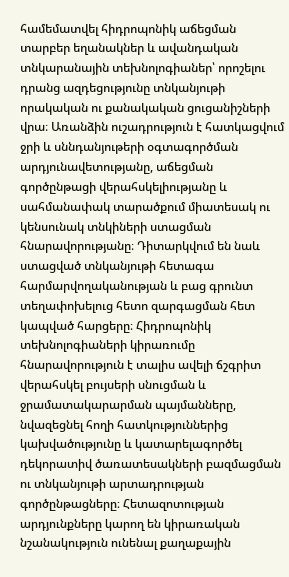համեմատվել հիդրոպոնիկ աճեցման տարբեր եղանակներ և ավանդական տնկարանային տեխնոլոգիաներ՝ որոշելու դրանց ազդեցությունը տնկանյութի որակական ու քանակական ցուցանիշների վրա։ Առանձին ուշադրություն է հատկացվում ջրի և սննդանյութերի օգտագործման արդյունավետությանը, աճեցման գործընթացի վերահսկելիությանը և սահմանափակ տարածքում միատեսակ ու կենսունակ տնկիների ստացման հնարավորությանը։ Դիտարկվում են նաև ստացված տնկանյութի հետագա հարմարվողականության և բաց գրունտ տեղափոխելուց հետո զարգացման հետ կապված հարցերը։ Հիդրոպոնիկ տեխնոլոգիաների կիրառումը հնարավորություն է տալիս ավելի ճշգրիտ վերահսկել բույսերի սնուցման և ջրամատակարարման պայմանները, նվազեցնել հողի հատկություններից կախվածությունը և կատարելագործել դեկորատիվ ծառատեսակների բազմացման ու տնկանյութի արտադրության գործընթացները։ Հետազոտության արդյունքները կարող են կիրառական նշանակություն ունենալ քաղաքային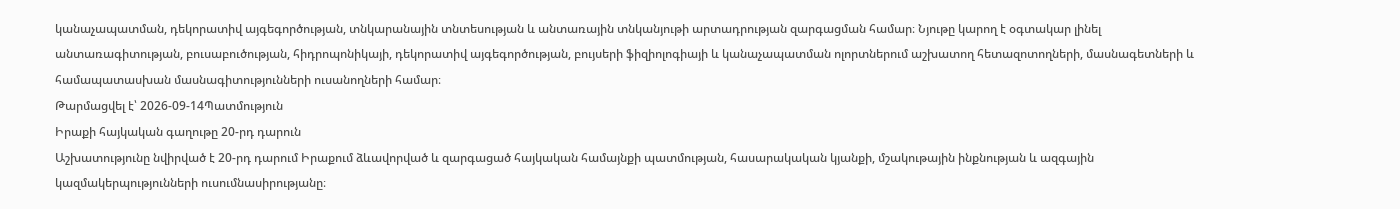կանաչապատման, դեկորատիվ այգեգործության, տնկարանային տնտեսության և անտառային տնկանյութի արտադրության զարգացման համար։ Նյութը կարող է օգտակար լինել անտառագիտության, բուսաբուծության, հիդրոպոնիկայի, դեկորատիվ այգեգործության, բույսերի ֆիզիոլոգիայի և կանաչապատման ոլորտներում աշխատող հետազոտողների, մասնագետների և համապատասխան մասնագիտությունների ուսանողների համար։
Թարմացվել է՝ 2026-09-14Պատմություն
Իրաքի հայկական գաղութը 20-րդ դարուն
Աշխատությունը նվիրված է 20-րդ դարում Իրաքում ձևավորված և զարգացած հայկական համայնքի պատմության, հասարակական կյանքի, մշակութային ինքնության և ազգային կազմակերպությունների ուսումնասիրությանը։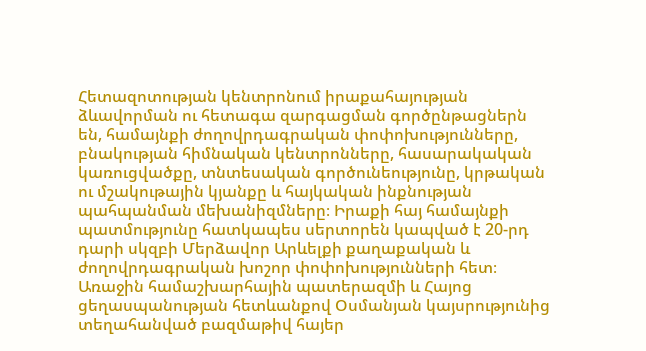Հետազոտության կենտրոնում իրաքահայության ձևավորման ու հետագա զարգացման գործընթացներն են, համայնքի ժողովրդագրական փոփոխությունները, բնակության հիմնական կենտրոնները, հասարակական կառուցվածքը, տնտեսական գործունեությունը, կրթական ու մշակութային կյանքը և հայկական ինքնության պահպանման մեխանիզմները։ Իրաքի հայ համայնքի պատմությունը հատկապես սերտորեն կապված է 20-րդ դարի սկզբի Մերձավոր Արևելքի քաղաքական և ժողովրդագրական խոշոր փոփոխությունների հետ։ Առաջին համաշխարհային պատերազմի և Հայոց ցեղասպանության հետևանքով Օսմանյան կայսրությունից տեղահանված բազմաթիվ հայեր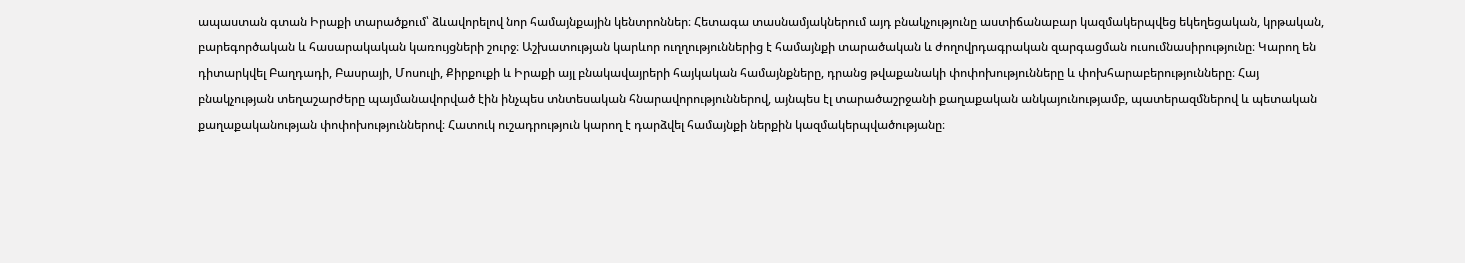ապաստան գտան Իրաքի տարածքում՝ ձևավորելով նոր համայնքային կենտրոններ։ Հետագա տասնամյակներում այդ բնակչությունը աստիճանաբար կազմակերպվեց եկեղեցական, կրթական, բարեգործական և հասարակական կառույցների շուրջ։ Աշխատության կարևոր ուղղություններից է համայնքի տարածական և ժողովրդագրական զարգացման ուսումնասիրությունը։ Կարող են դիտարկվել Բաղդադի, Բասրայի, Մոսուլի, Քիրքուքի և Իրաքի այլ բնակավայրերի հայկական համայնքները, դրանց թվաքանակի փոփոխությունները և փոխհարաբերությունները։ Հայ բնակչության տեղաշարժերը պայմանավորված էին ինչպես տնտեսական հնարավորություններով, այնպես էլ տարածաշրջանի քաղաքական անկայունությամբ, պատերազմներով և պետական քաղաքականության փոփոխություններով։ Հատուկ ուշադրություն կարող է դարձվել համայնքի ներքին կազմակերպվածությանը։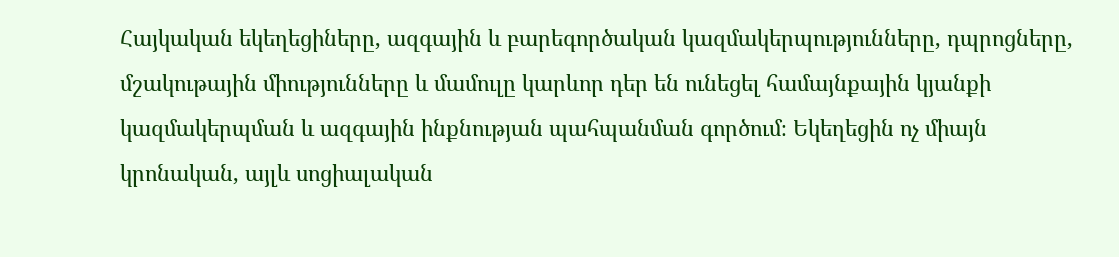Հայկական եկեղեցիները, ազգային և բարեգործական կազմակերպությունները, դպրոցները, մշակութային միությունները և մամուլը կարևոր դեր են ունեցել համայնքային կյանքի կազմակերպման և ազգային ինքնության պահպանման գործում։ Եկեղեցին ոչ միայն կրոնական, այլև սոցիալական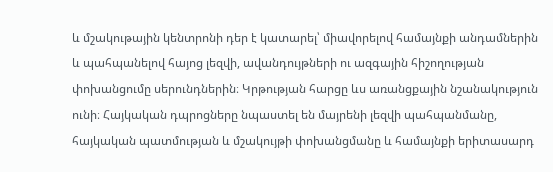և մշակութային կենտրոնի դեր է կատարել՝ միավորելով համայնքի անդամներին և պահպանելով հայոց լեզվի, ավանդույթների ու ազգային հիշողության փոխանցումը սերունդներին։ Կրթության հարցը ևս առանցքային նշանակություն ունի։ Հայկական դպրոցները նպաստել են մայրենի լեզվի պահպանմանը, հայկական պատմության և մշակույթի փոխանցմանը և համայնքի երիտասարդ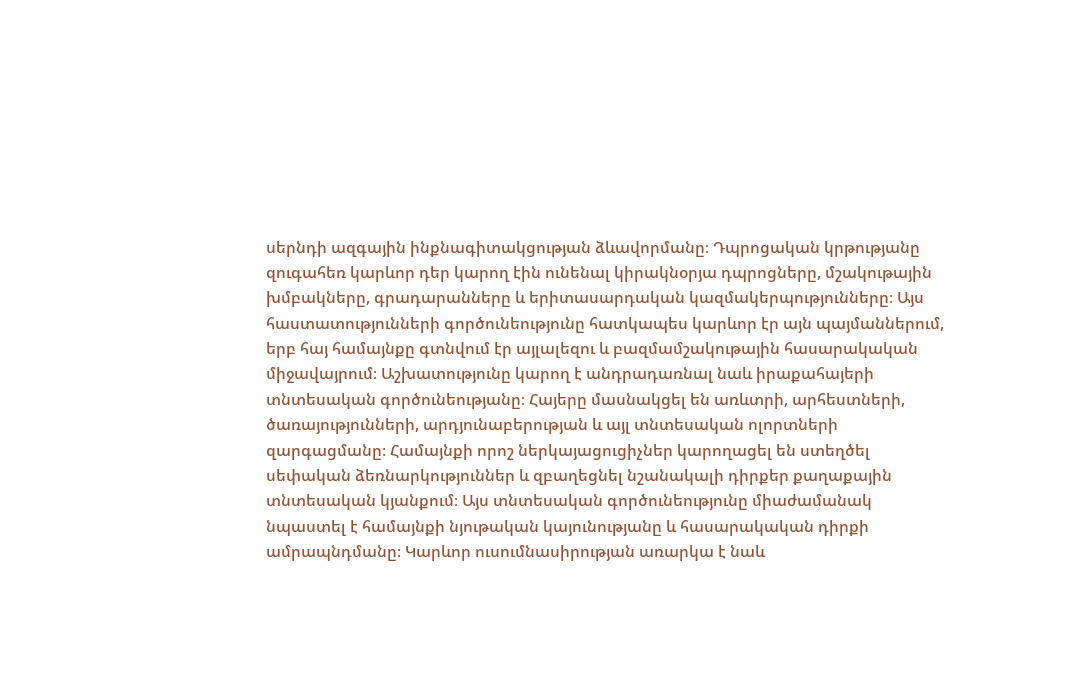սերնդի ազգային ինքնագիտակցության ձևավորմանը։ Դպրոցական կրթությանը զուգահեռ կարևոր դեր կարող էին ունենալ կիրակնօրյա դպրոցները, մշակութային խմբակները, գրադարանները և երիտասարդական կազմակերպությունները։ Այս հաստատությունների գործունեությունը հատկապես կարևոր էր այն պայմաններում, երբ հայ համայնքը գտնվում էր այլալեզու և բազմամշակութային հասարակական միջավայրում։ Աշխատությունը կարող է անդրադառնալ նաև իրաքահայերի տնտեսական գործունեությանը։ Հայերը մասնակցել են առևտրի, արհեստների, ծառայությունների, արդյունաբերության և այլ տնտեսական ոլորտների զարգացմանը։ Համայնքի որոշ ներկայացուցիչներ կարողացել են ստեղծել սեփական ձեռնարկություններ և զբաղեցնել նշանակալի դիրքեր քաղաքային տնտեսական կյանքում։ Այս տնտեսական գործունեությունը միաժամանակ նպաստել է համայնքի նյութական կայունությանը և հասարակական դիրքի ամրապնդմանը։ Կարևոր ուսումնասիրության առարկա է նաև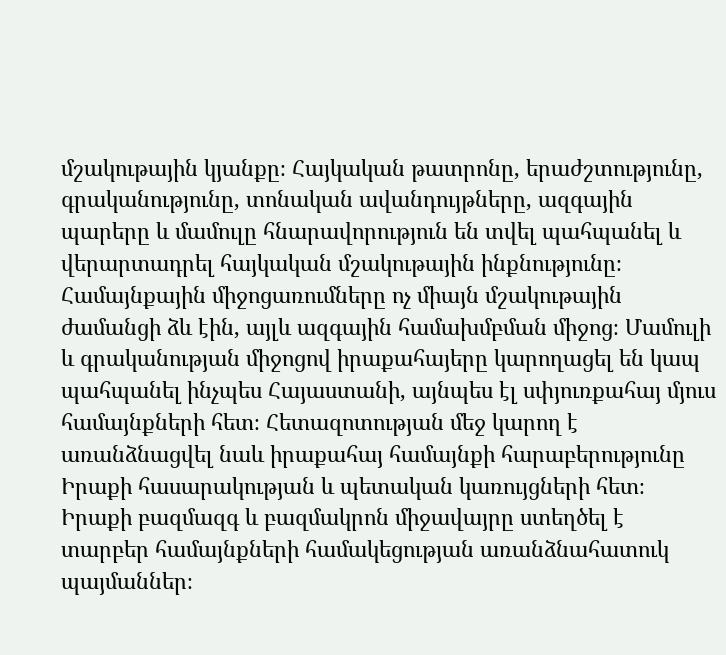մշակութային կյանքը։ Հայկական թատրոնը, երաժշտությունը, գրականությունը, տոնական ավանդույթները, ազգային պարերը և մամուլը հնարավորություն են տվել պահպանել և վերարտադրել հայկական մշակութային ինքնությունը։ Համայնքային միջոցառումները ոչ միայն մշակութային ժամանցի ձև էին, այլև ազգային համախմբման միջոց։ Մամուլի և գրականության միջոցով իրաքահայերը կարողացել են կապ պահպանել ինչպես Հայաստանի, այնպես էլ սփյուռքահայ մյուս համայնքների հետ։ Հետազոտության մեջ կարող է առանձնացվել նաև իրաքահայ համայնքի հարաբերությունը Իրաքի հասարակության և պետական կառույցների հետ։ Իրաքի բազմազգ և բազմակրոն միջավայրը ստեղծել է տարբեր համայնքների համակեցության առանձնահատուկ պայմաններ։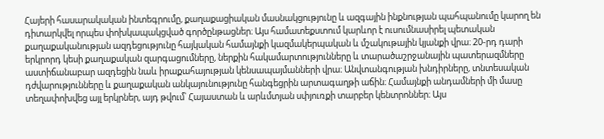Հայերի հասարակական ինտեգրումը, քաղաքացիական մասնակցությունը և ազգային ինքնության պահպանումը կարող են դիտարկվել որպես փոխկապակցված գործընթացներ։ Այս համատեքստում կարևոր է ուսումնասիրել պետական քաղաքականության ազդեցությունը հայկական համայնքի կազմակերպական և մշակութային կյանքի վրա։ 20-րդ դարի երկրորդ կեսի քաղաքական զարգացումները, ներքին հակամարտությունները և տարածաշրջանային պատերազմները աստիճանաբար ազդեցին նաև իրաքահայության կենսապայմանների վրա։ Անվտանգության խնդիրները, տնտեսական դժվարությունները և քաղաքական անկայունությունը հանգեցրին արտագաղթի աճին։ Համայնքի անդամների մի մասը տեղափոխվեց այլ երկրներ, այդ թվում՝ Հայաստան և արևմտյան սփյուռքի տարբեր կենտրոններ։ Այս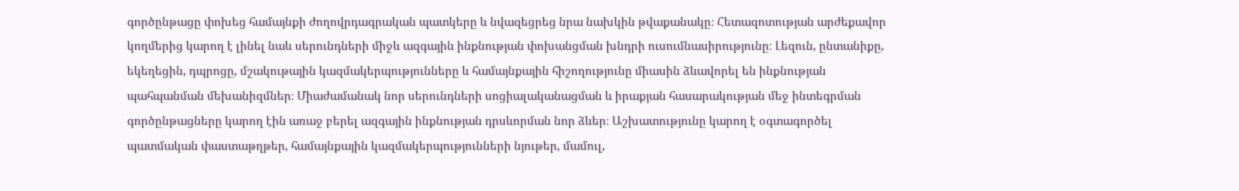գործընթացը փոխեց համայնքի ժողովրդագրական պատկերը և նվազեցրեց նրա նախկին թվաքանակը։ Հետազոտության արժեքավոր կողմերից կարող է լինել նաև սերունդների միջև ազգային ինքնության փոխանցման խնդրի ուսումնասիրությունը։ Լեզուն, ընտանիքը, եկեղեցին, դպրոցը, մշակութային կազմակերպությունները և համայնքային հիշողությունը միասին ձևավորել են ինքնության պահպանման մեխանիզմներ։ Միաժամանակ նոր սերունդների սոցիալականացման և իրաքյան հասարակության մեջ ինտեգրման գործընթացները կարող էին առաջ բերել ազգային ինքնության դրսևորման նոր ձևեր։ Աշխատությունը կարող է օգտագործել պատմական փաստաթղթեր, համայնքային կազմակերպությունների նյութեր, մամուլ,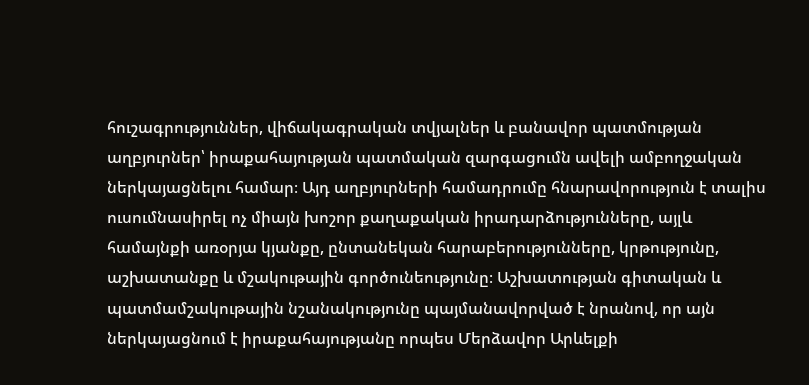հուշագրություններ, վիճակագրական տվյալներ և բանավոր պատմության աղբյուրներ՝ իրաքահայության պատմական զարգացումն ավելի ամբողջական ներկայացնելու համար։ Այդ աղբյուրների համադրումը հնարավորություն է տալիս ուսումնասիրել ոչ միայն խոշոր քաղաքական իրադարձությունները, այլև համայնքի առօրյա կյանքը, ընտանեկան հարաբերությունները, կրթությունը, աշխատանքը և մշակութային գործունեությունը։ Աշխատության գիտական և պատմամշակութային նշանակությունը պայմանավորված է նրանով, որ այն ներկայացնում է իրաքահայությանը որպես Մերձավոր Արևելքի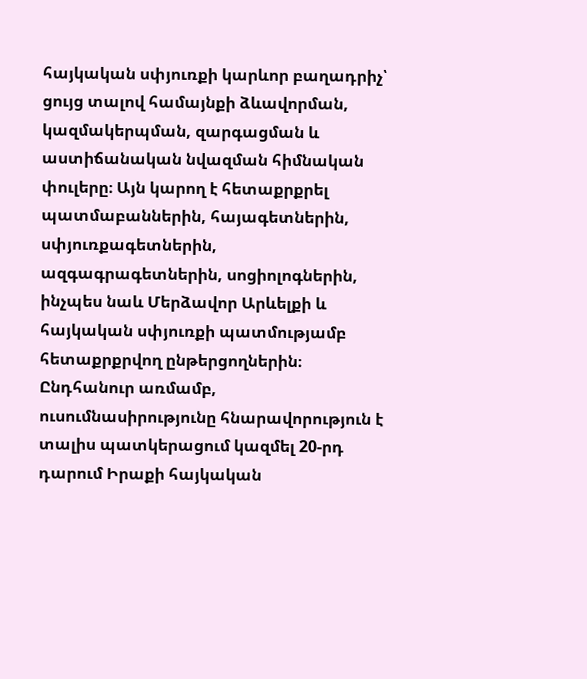հայկական սփյուռքի կարևոր բաղադրիչ՝ ցույց տալով համայնքի ձևավորման, կազմակերպման, զարգացման և աստիճանական նվազման հիմնական փուլերը։ Այն կարող է հետաքրքրել պատմաբաններին, հայագետներին, սփյուռքագետներին, ազգագրագետներին, սոցիոլոգներին, ինչպես նաև Մերձավոր Արևելքի և հայկական սփյուռքի պատմությամբ հետաքրքրվող ընթերցողներին։ Ընդհանուր առմամբ, ուսումնասիրությունը հնարավորություն է տալիս պատկերացում կազմել 20-րդ դարում Իրաքի հայկական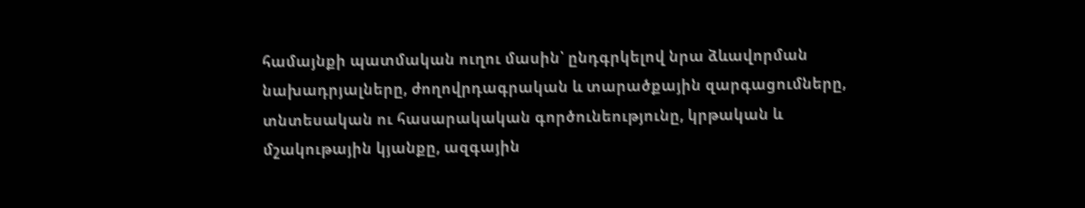համայնքի պատմական ուղու մասին՝ ընդգրկելով նրա ձևավորման նախադրյալները, ժողովրդագրական և տարածքային զարգացումները, տնտեսական ու հասարակական գործունեությունը, կրթական և մշակութային կյանքը, ազգային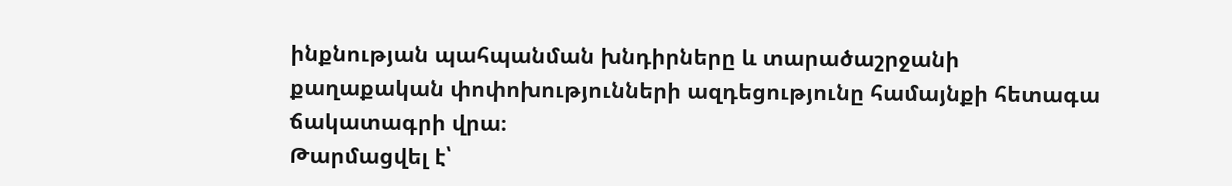ինքնության պահպանման խնդիրները և տարածաշրջանի քաղաքական փոփոխությունների ազդեցությունը համայնքի հետագա ճակատագրի վրա։
Թարմացվել է՝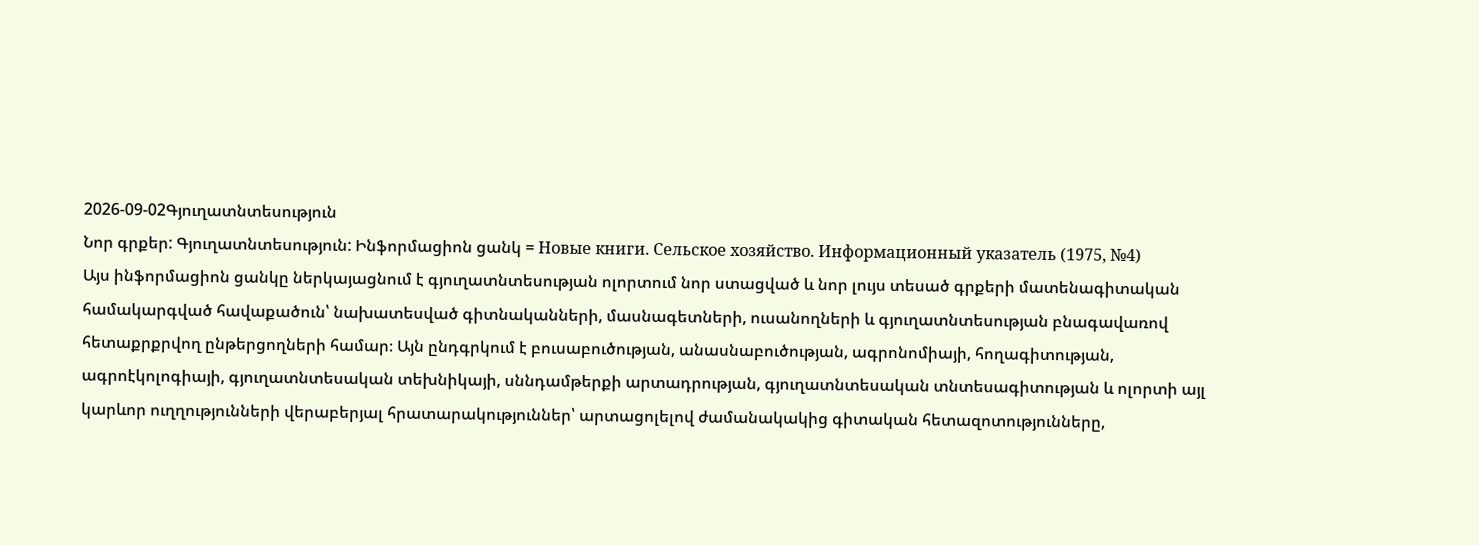2026-09-02Գյուղատնտեսություն
Նոր գրքեր: Գյուղատնտեսություն: Ինֆորմացիոն ցանկ = Новые книги. Сельское хозяйство. Информационный указатель (1975, №4)
Այս ինֆորմացիոն ցանկը ներկայացնում է գյուղատնտեսության ոլորտում նոր ստացված և նոր լույս տեսած գրքերի մատենագիտական համակարգված հավաքածուն՝ նախատեսված գիտնականների, մասնագետների, ուսանողների և գյուղատնտեսության բնագավառով հետաքրքրվող ընթերցողների համար։ Այն ընդգրկում է բուսաբուծության, անասնաբուծության, ագրոնոմիայի, հողագիտության, ագրոէկոլոգիայի, գյուղատնտեսական տեխնիկայի, սննդամթերքի արտադրության, գյուղատնտեսական տնտեսագիտության և ոլորտի այլ կարևոր ուղղությունների վերաբերյալ հրատարակություններ՝ արտացոլելով ժամանակակից գիտական հետազոտությունները,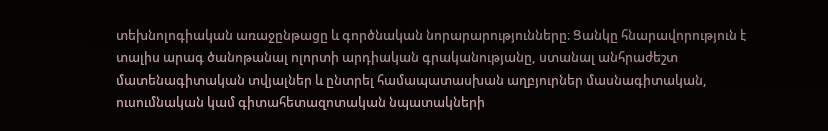տեխնոլոգիական առաջընթացը և գործնական նորարարությունները։ Ցանկը հնարավորություն է տալիս արագ ծանոթանալ ոլորտի արդիական գրականությանը, ստանալ անհրաժեշտ մատենագիտական տվյալներ և ընտրել համապատասխան աղբյուրներ մասնագիտական, ուսումնական կամ գիտահետազոտական նպատակների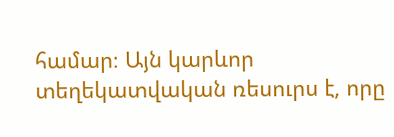համար։ Այն կարևոր տեղեկատվական ռեսուրս է, որը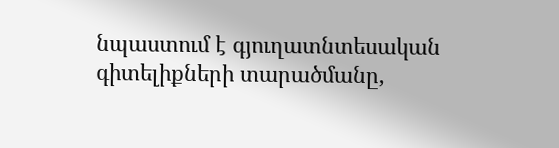նպաստում է գյուղատնտեսական գիտելիքների տարածմանը,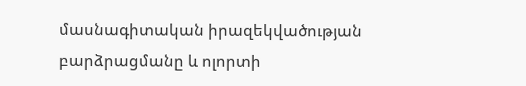մասնագիտական իրազեկվածության բարձրացմանը և ոլորտի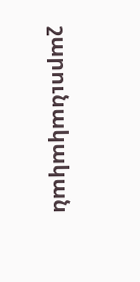շարունակական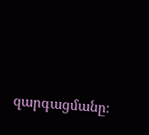զարգացմանը։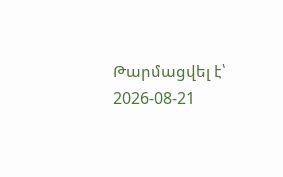Թարմացվել է՝ 2026-08-21